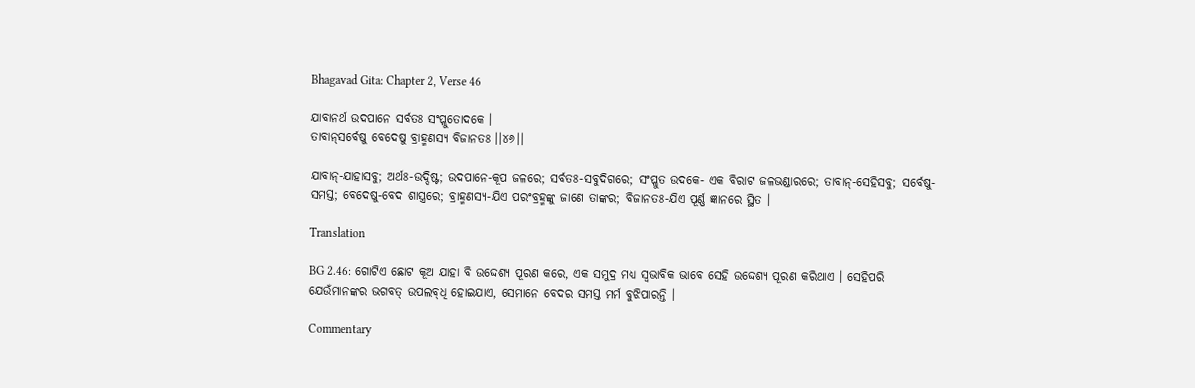Bhagavad Gita: Chapter 2, Verse 46

ଯାବାନର୍ଥ ଉଦପାନେ ସର୍ବତଃ ସଂପ୍ଳୁତୋଦକେ ।
ତାବାନ୍‌ସର୍ବେଷୁ ବେଦେଷୁ ବ୍ରାହ୍ମଣସ୍ୟ ବିଜାନତଃ ।।୪୬।।

ଯାବାନ୍‌-ଯାହାସବୁ; ଅର୍ଥଃ-ଉଦ୍ଦିଷ୍ଟ; ଉଦପାନେ-କୂପ ଜଳରେ; ସର୍ବତଃ-ସବୁଦିଗରେ; ସଂପ୍ଳୁତ ଉଦକେ- ଏକ ବିରାଟ ଜଳଭଣ୍ଡାରରେ; ତାବାନ୍‌-ସେହିସବୁ; ସର୍ବେଷୁ-ସମସ୍ତ; ବେଦେଷୁ-ବେଦ ଶାସ୍ତ୍ରରେ; ବ୍ରାହ୍ମଣସ୍ୟ-ଯିଏ ପରଂବ୍ରହ୍ମଙ୍କୁ ଜାଣେ ତାଙ୍କର; ବିଜାନତଃ-ଯିଏ ପୂର୍ଣ୍ଣ ଜ୍ଞାନରେ ସ୍ଥିତ ।

Translation

BG 2.46: ଗୋଟିଏ ଛୋଟ କୂଅ ଯାହା ବି ଉଦ୍ଦେଶ୍ୟ ପୂରଣ କରେ, ଏକ ସମୁଦ୍ର ମଧ୍ୟ ସ୍ୱଭାବିକ ଭାବେ ସେହି ଉଦ୍ଦେଶ୍ୟ ପୂରଣ କରିଥାଏ । ସେହିପରି ଯେଉଁମାନଙ୍କର ଭଗବତ୍ ଉପଲବ୍‌ଧି ହୋଇଯାଏ, ସେମାନେ ବେଦର ସମସ୍ତ ମର୍ମ ବୁଝିପାରନ୍ତି ।

Commentary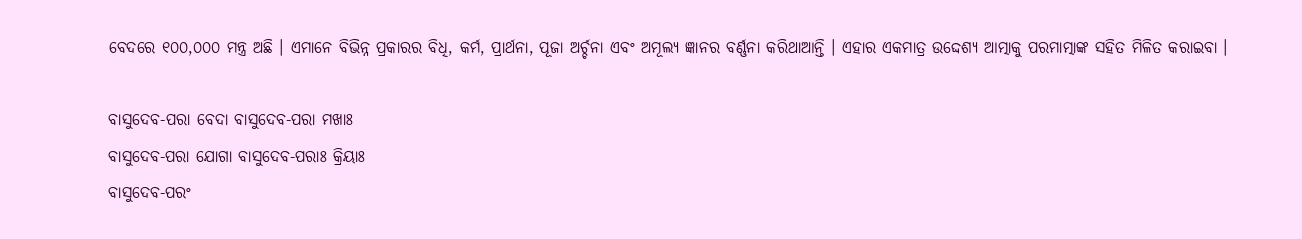ବେଦରେ ୧୦୦,୦୦୦ ମନ୍ତ୍ର ଅଛି । ଏମାନେ ବିଭିନ୍ନ ପ୍ରକାରର ବିଧି, କର୍ମ, ପ୍ରାର୍ଥନା, ପୂଜା ଅର୍ଚ୍ଚନା ଏବଂ ଅମୂଲ୍ୟ ଜ୍ଞାନର ବର୍ଣ୍ଣନା କରିଥାଆନ୍ତି । ଏହାର ଏକମାତ୍ର ଉଦ୍ଦେଶ୍ୟ ଆତ୍ମାକୁ ପରମାତ୍ମାଙ୍କ ସହିତ ମିଳିତ କରାଇବା ।

ବାସୁଦେବ-ପରା ବେଦା ବାସୁଦେବ-ପରା ମଖାଃ
ବାସୁଦେବ-ପରା ଯୋଗା ବାସୁଦେବ-ପରାଃ କ୍ରିୟାଃ
ବାସୁଦେବ-ପରଂ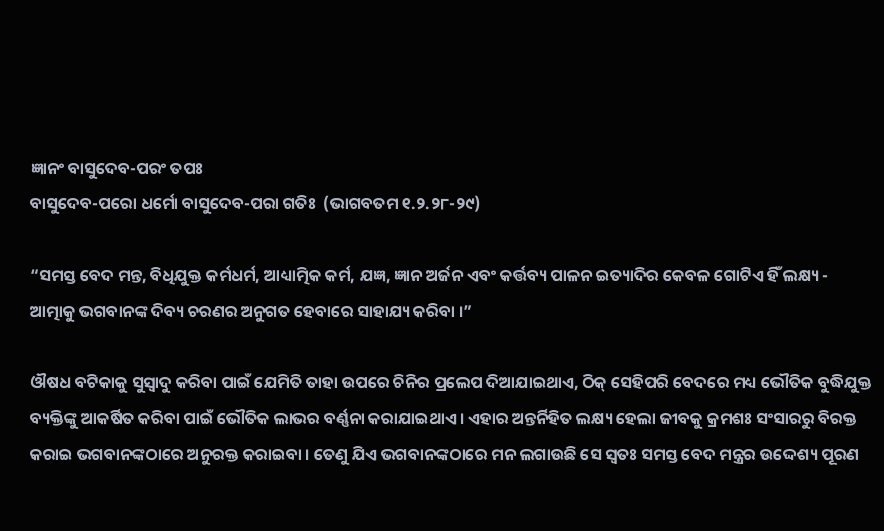ଜ୍ଞାନଂ ବାସୁଦେବ-ପରଂ ତପଃ
ବାସୁଦେବ-ପରୋ ଧର୍ମୋ ବାସୁଦେବ-ପରା ଗତିଃ  (ଭାଗବତମ ୧.୨.୨୮-୨୯)

“ସମସ୍ତ ବେଦ ମନ୍ତ, ବିଧିଯୁକ୍ତ କର୍ମଧର୍ମ, ଆଧ୍ୟାତ୍ମିକ କର୍ମ, ଯଜ୍ଞ, ଜ୍ଞାନ ଅର୍ଜନ ଏବଂ କର୍ତ୍ତବ୍ୟ ପାଳନ ଇତ୍ୟାଦିର କେବଳ ଗୋଟିଏ ହିଁ ଲକ୍ଷ୍ୟ - ଆତ୍ମାକୁ ଭଗବାନଙ୍କ ଦିବ୍ୟ ଚରଣର ଅନୁଗତ ହେବାରେ ସାହାଯ୍ୟ କରିବା ।”

ଔଷଧ ବଟିକାକୁ ସୁସ୍ୱାଦୁ କରିବା ପାଇଁ ଯେମିତି ତାହା ଉପରେ ଚିନିର ପ୍ରଲେପ ଦିଆଯାଇଥାଏ, ଠିକ୍ ସେହିପରି ବେଦରେ ମଧ୍ୟ ଭୌତିକ ବୁଦ୍ଧିଯୁକ୍ତ ବ୍ୟକ୍ତିଙ୍କୁ ଆକର୍ଷିତ କରିବା ପାଇଁ ଭୌତିକ ଲାଭର ବର୍ଣ୍ଣନା କରାଯାଇଥାଏ । ଏହାର ଅନ୍ତର୍ନିହିତ ଲକ୍ଷ୍ୟ ହେଲା ଜୀବକୁ କ୍ରମଶଃ ସଂସାରରୁ ବିରକ୍ତ କରାଇ ଭଗବାନଙ୍କଠାରେ ଅନୁରକ୍ତ କରାଇବା । ତେଣୁ ଯିଏ ଭଗବାନଙ୍କଠାରେ ମନ ଲଗାଉଛି ସେ ସ୍ୱତଃ ସମସ୍ତ ବେଦ ମନ୍ତ୍ରର ଉଦ୍ଦେଶ୍ୟ ପୂରଣ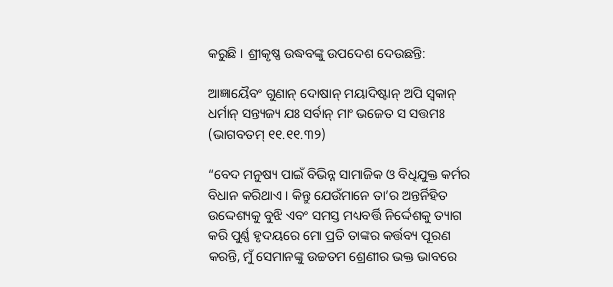କରୁଛି । ଶ୍ରୀକୃଷ୍ଣ ଉଦ୍ଧବଙ୍କୁ ଉପଦେଶ ଦେଉଛନ୍ତି:

ଆଜ୍ଞାୟୈବଂ ଗୁଣାନ୍ ଦୋଷାନ୍ ମୟାଦିଷ୍ଟାନ୍ ଅପି ସ୍ୱକାନ୍‌
ଧର୍ମାନ୍ ସନ୍ତ୍ୟଜ୍ୟ ଯଃ ସର୍ବାନ୍ ମାଂ ଭଜେତ ସ ସତ୍ତମଃ  (ଭାଗବତମ୍ ୧୧.୧୧.୩୨)

“ବେଦ ମନୁଷ୍ୟ ପାଇଁ ବିଭିନ୍ନ ସାମାଜିକ ଓ ବିଧିଯୁକ୍ତ କର୍ମର ବିଧାନ କରିଥାଏ । କିନ୍ତୁ ଯେଉଁମାନେ ତା’ର ଅନ୍ତର୍ନିହିତ ଉଦ୍ଦେଶ୍ୟକୁ ବୁଝି ଏବଂ ସମସ୍ତ ମଧ୍ୟବର୍ତ୍ତି ନିର୍ଦ୍ଦେଶକୁ ତ୍ୟାଗ କରି ପୁର୍ଣ୍ଣ ହୃଦୟରେ ମୋ ପ୍ରତି ତାଙ୍କର କର୍ତ୍ତବ୍ୟ ପୂରଣ କରନ୍ତି, ମୁଁ ସେମାନଙ୍କୁ ଉଚ୍ଚତମ ଶ୍ରେଣୀର ଭକ୍ତ ଭାବରେ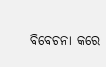ବିବେଚନା କରେ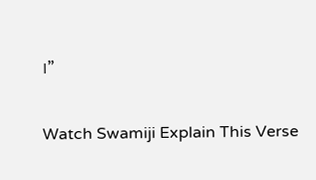।”

Watch Swamiji Explain This Verse